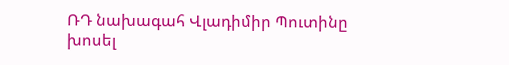ՌԴ նախագահ Վլադիմիր Պուտինը խոսել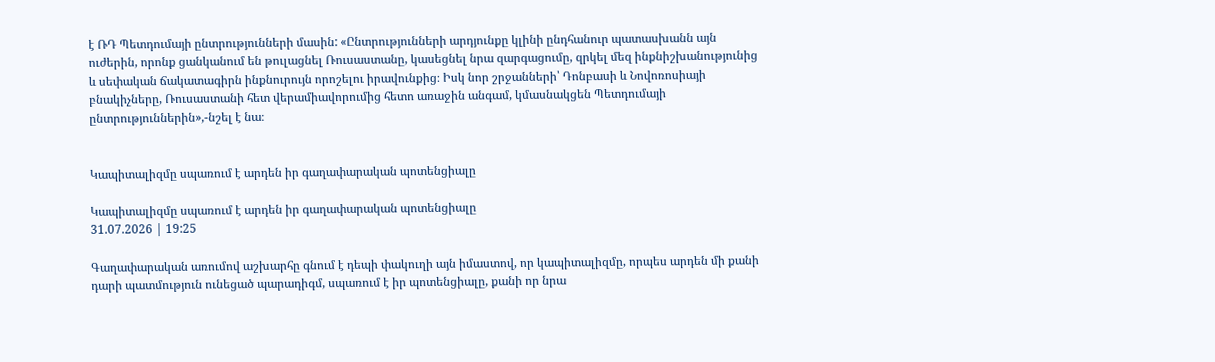է ՌԴ Պետդումայի ընտրությունների մասին: «Ընտրությունների արդյունքը կլինի ընդհանուր պատասխանն այն ուժերին, որոնք ցանկանում են թուլացնել Ռուսաստանը, կասեցնել նրա զարգացումը, զրկել մեզ ինքնիշխանությունից և սեփական ճակատագիրն ինքնուրույն որոշելու իրավունքից։ Իսկ նոր շրջանների՝ Դոնբասի և Նովոռոսիայի բնակիչները, Ռուսաստանի հետ վերամիավորումից հետո առաջին անգամ, կմասնակցեն Պետդումայի ընտրություններին»,-նշել է նա։


Կապիտալիզմը սպառում է արդեն իր գաղափարական պոտենցիալը

Կապիտալիզմը սպառում է արդեն իր գաղափարական պոտենցիալը
31.07.2026 | 19:25

Գաղափարական առումով աշխարհը գնում է դեպի փակուղի այն իմաստով, որ կապիտալիզմը, որպես արդեն մի քանի դարի պատմություն ունեցած պարադիգմ, սպառում է իր պոտենցիալը, քանի որ նրա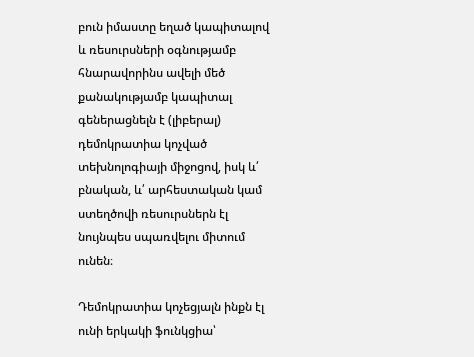բուն իմաստը եղած կապիտալով և ռեսուրսների օգնությամբ հնարավորինս ավելի մեծ քանակությամբ կապիտալ գեներացնելն է (լիբերալ) դեմոկրատիա կոչված տեխնոլոգիայի միջոցով, իսկ և՛ բնական, և՛ արհեստական կամ ստեղծովի ռեսուրսներն էլ նույնպես սպառվելու միտում ունեն։

Դեմոկրատիա կոչեցյալն ինքն էլ ունի երկակի ֆունկցիա՝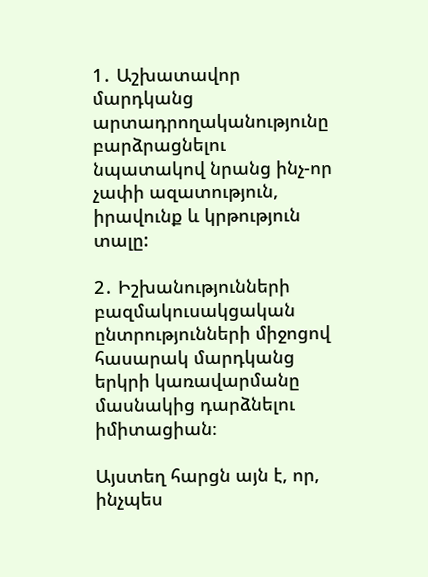1․ Աշխատավոր մարդկանց արտադրողականությունը բարձրացնելու նպատակով նրանց ինչ-որ չափի ազատություն, իրավունք և կրթություն տալը:

2․ Իշխանությունների բազմակուսակցական ընտրությունների միջոցով հասարակ մարդկանց երկրի կառավարմանը մասնակից դարձնելու իմիտացիան։

Այստեղ հարցն այն է, որ, ինչպես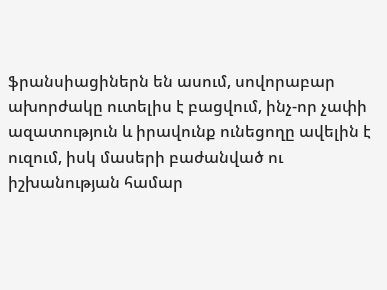ֆրանսիացիներն են ասում, սովորաբար ախորժակը ուտելիս է բացվում, ինչ-որ չափի ազատություն և իրավունք ունեցողը ավելին է ուզում, իսկ մասերի բաժանված ու իշխանության համար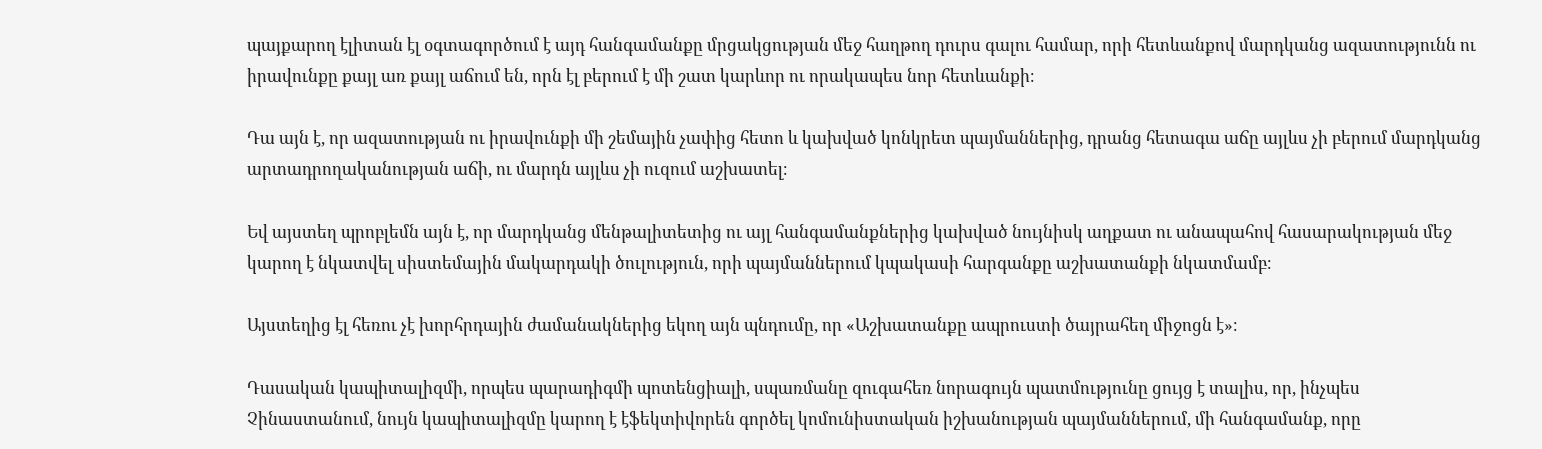պայքարող էլիտան էլ օգտագործում է այդ հանգամանքը մրցակցության մեջ հաղթող դուրս գալու համար, որի հետևանքով մարդկանց ազատությունն ու իրավունքը քայլ առ քայլ աճում են, որն էլ բերում է մի շատ կարևոր ու որակապես նոր հետևանքի։

Դա այն է, որ ազատության ու իրավունքի մի շեմային չափից հետո և կախված կոնկրետ պայմաններից, դրանց հետագա աճը այլևս չի բերում մարդկանց արտադրողականության աճի, ու մարդն այլևս չի ուզում աշխատել։

Եվ այստեղ պրոբլեմն այն է, որ մարդկանց մենթալիտետից ու այլ հանգամանքներից կախված նույնիսկ աղքատ ու անապահով հասարակության մեջ կարող է նկատվել սիստեմային մակարդակի ծուլություն, որի պայմաններում կպակասի հարգանքը աշխատանքի նկատմամբ։

Այստեղից էլ հեռու չէ խորհրդային ժամանակներից եկող այն պնդումը, որ «Աշխատանքը ապրուստի ծայրահեղ միջոցն է»։

Դասական կապիտալիզմի, որպես պարադիգմի պոտենցիալի, սպառմանը զուգահեռ նորագույն պատմությունը ցույց է տալիս, որ, ինչպես Չինաստանում, նույն կապիտալիզմը կարող է էֆեկտիվորեն գործել կոմունիստական իշխանության պայմաններում, մի հանգամանք, որը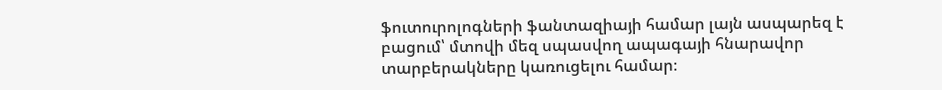ֆուտուրոլոգների ֆանտազիայի համար լայն ասպարեզ է բացում՝ մտովի մեզ սպասվող ապագայի հնարավոր տարբերակները կառուցելու համար։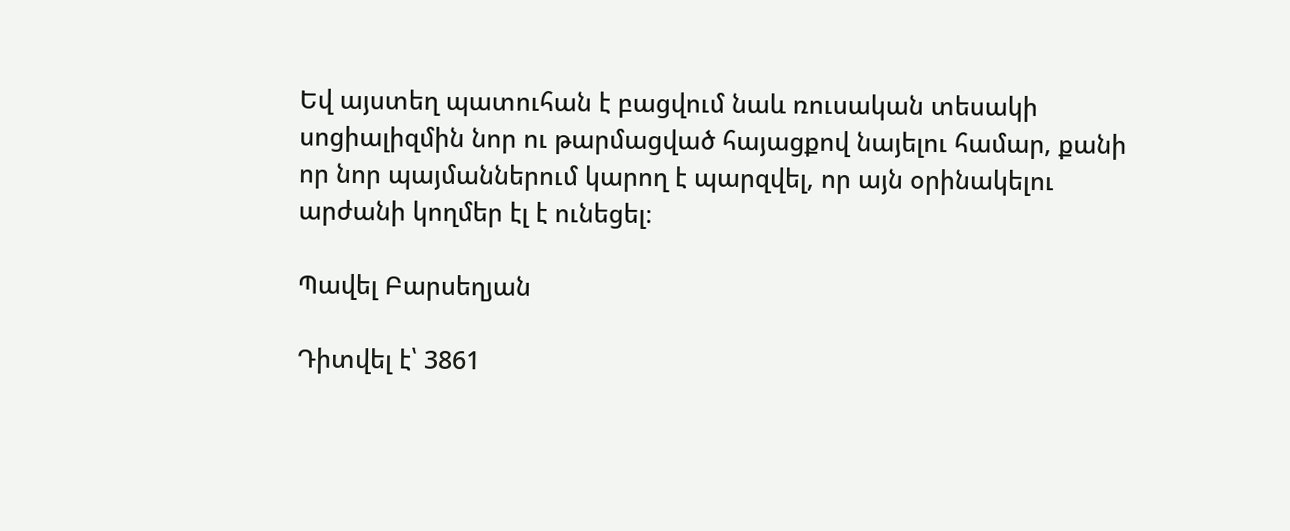Եվ այստեղ պատուհան է բացվում նաև ռուսական տեսակի սոցիալիզմին նոր ու թարմացված հայացքով նայելու համար, քանի որ նոր պայմաններում կարող է պարզվել, որ այն օրինակելու արժանի կողմեր էլ է ունեցել։

Պավել Բարսեղյան

Դիտվել է՝ 3861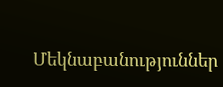Մեկնաբանություններ